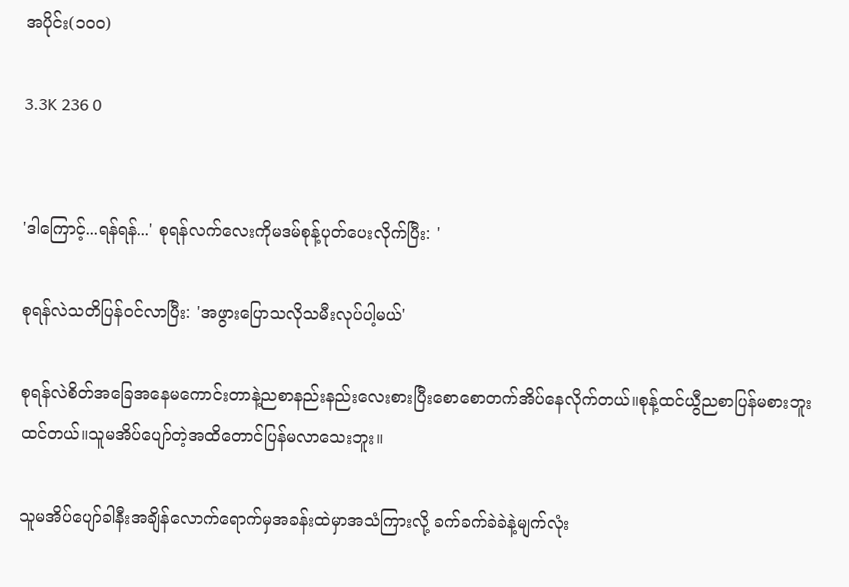အပိုင်း(၁၀၀)

3.3K 236 0


'ဒါကြောင့်...ရန်ရန်...' စုရန်လက်လေးကိုမဒမ်စုန့်ပုတ်ပေးလိုက်ပြီး: '

စုရန်လဲသတိပြန်ဝင်လာပြီး: 'အဖွားပြောသလိုသမီးလုပ်ပါ့မယ်'

စုရန်လဲစိတ်အခြေအနေမကောင်းတာနဲ့ညစာနည်းနည်းလေးစားပြီးစောစောတက်အိပ်နေလိုက်တယ်။စုန့်ထင်ယွီညစာပြန်မစားဘူးထင်တယ်။သူမအိပ်ပျော်တဲ့အထိတောင်ပြန်မလာသေးဘူး။

သူမအိပ်ပျော်ခါနီးအချိန်လောက်ရောက်မှအခန်းထဲမှာအသံကြားလို့ ခက်ခက်ခဲခဲနဲ့မျက်လုံး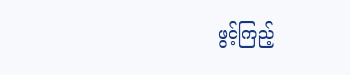ဖွင့်ကြည့်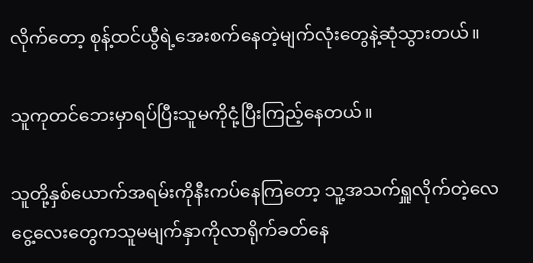လိုက်တော့ စုန့်ထင်ယွီရဲ့အေးစက်နေတဲ့မျက်လုံးတွေနဲ့ဆုံသွားတယ်။

သူကုတင်ဘေးမှာရပ်ပြီးသူမကိုငုံ့ပြီးကြည့်နေတယ်။

သူတို့နှစ်ယောက်အရမ်းကိုနီးကပ်နေကြတော့ သူ့အသက်ရှူလိုက်တဲ့လေငွေ့လေးတွေကသူမမျက်နှာကိုလာရိုက်ခတ်နေ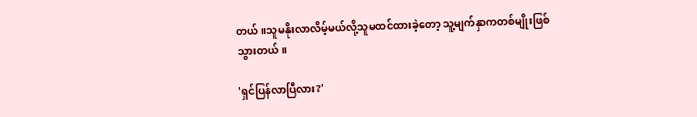တယ်။သူမနိုးလာလိမ့်မယ်လို့သူမထင်ထားခဲ့တော့ သူ့မျက်နှာကတစ်မျိုးဖြစ်သွားတယ်။

'ရှင်ပြန်လာပြီလား?'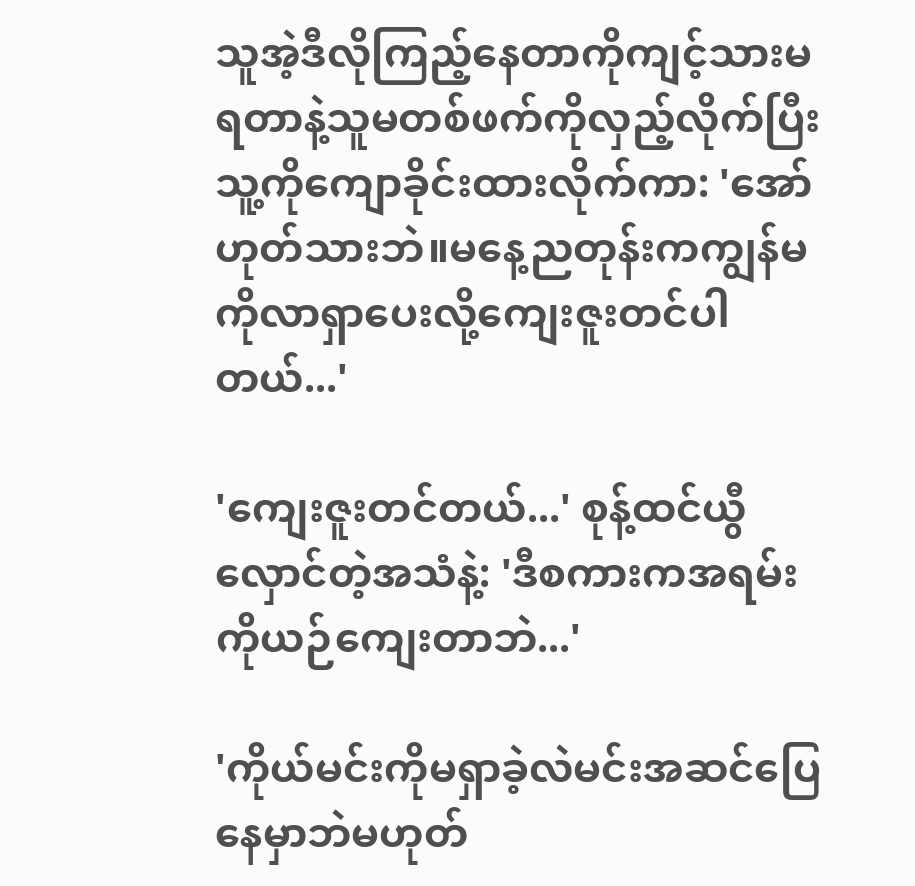သူအဲ့ဒီလိုကြည့်နေတာကိုကျင့်သားမရတာနဲ့သူမတစ်ဖက်ကိုလှည့်လိုက်ပြီး သူ့‌ကိုကျောခိုင်းထားလိုက်ကာ: 'အော် ဟုတ်သားဘဲ။မနေ့ညတုန်းကကျွန်မကိုလာ‌ရှာပေးလို့ကျေးဇူးတင်ပါတယ်...'

'ကျေးဇူးတင်တယ်...' စုန့်ထင်ယွီလှောင်တဲ့အသံနဲ့: 'ဒီစကားကအရမ်းကိုယဉ်ကျေးတာဘဲ...'

'ကိုယ်မင်းကိုမရှာခဲ့လဲမင်းအဆင်ပြေနေမှာဘဲမဟုတ်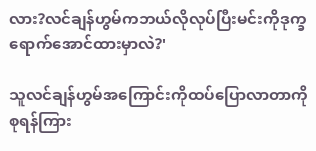လား?လင်ချန်ဟွမ်ကဘယ်လိုလုပ်ပြီးမင်းကိုဒုက္ခရောက်အောင်ထားမှာလဲ?'

သူလင်ချန်ဟွမ်အကြောင်းကိုထပ်ပြောလာတာကိုစုရန်ကြား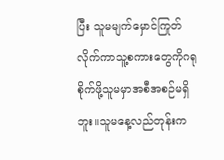ပြီး သူမမျက်မှောင်ကြုတ်လိုက်ကာသူ့စကားတွေကိုဂရုစိုက်ဖို့သူမမှာအစီအစဉ်မရှိဘူး။သူမနေ့လည်တုန်းက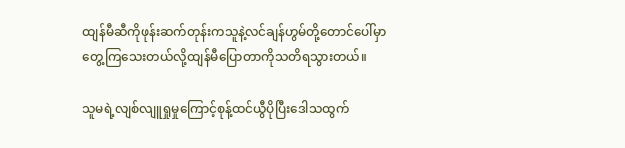ထျန်မီဆီကိုဖုန်းဆက်တုန်းကသူနဲ့လင်ချန်ဟွမ်တို့‌တောင်ပေါ်မှာ
တွေ့ကြသေးတယ်လို့ထျန်မီပြောတာကိုသတိရသွားတယ်။

သူမရဲ့လျစ်လျူရှုမှုကြောင့်စုန့်ထင်ယွီပိုပြီးဒေါသထွက်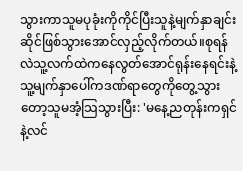သွားကာသူမပုခုံးကိုကိုင်ပြီးသူနဲ့မျက်နှာချင်းဆိုင်ဖြစ်သွားအောင်လှည့်လိုက်တယ်။စုရန်လဲသူ့လက်ထဲကနေလွတ်အောင်ရုန်းနေရင်းနဲ့သူ့မျက်နှာပေါ်ကဒဏ်ရာတွေကိုတွေ့သွားတော့သူမအံ့သြသွားပြီး: 'မနေ့ညတုန်းကရှင်နဲ့လင်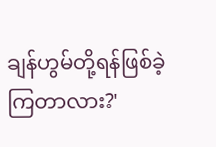ချန်ဟွမ်တို့ရန်ဖြစ်ခဲ့ကြတာလား?'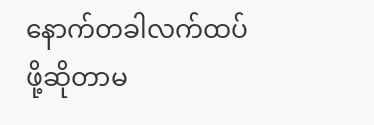နောက်တခါလက်ထပ်ဖို့ဆိုတာမ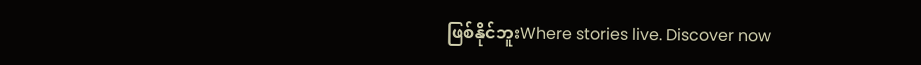ဖြစ်နိုင်ဘူးWhere stories live. Discover now